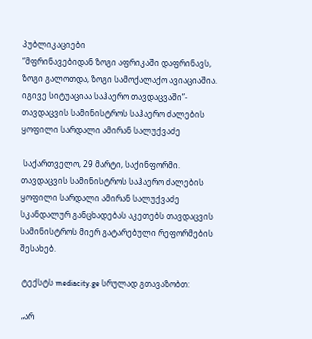პუბლიკაციები
“მფრინავებიდან ზოგი აფრიკაში დაფრინავს, ზოგი გალოთდა, ზოგი სამოქალაქო ავიაციაშია. იგივე სიტუაციაა საჰაერო თავდაცვაში”- თავდაცვის სამინისტროს საჰაერო ძალების ყოფილი სარდალი ამირან სალუქვაძე

 საქართველო, 29 მარტი, საქინფორმი. თავდაცვის სამინისტროს საჰაერო ძალების ყოფილი სარდალი ამირან სალუქვაძე სკანდალურ განცხადებას აკეთებს თავდაცვის სამინისტროს მიერ გატარებული რეფორმების შესახებ.

 ტექსტს mediacity.ge სრულად გთავაზობთ:

 „არ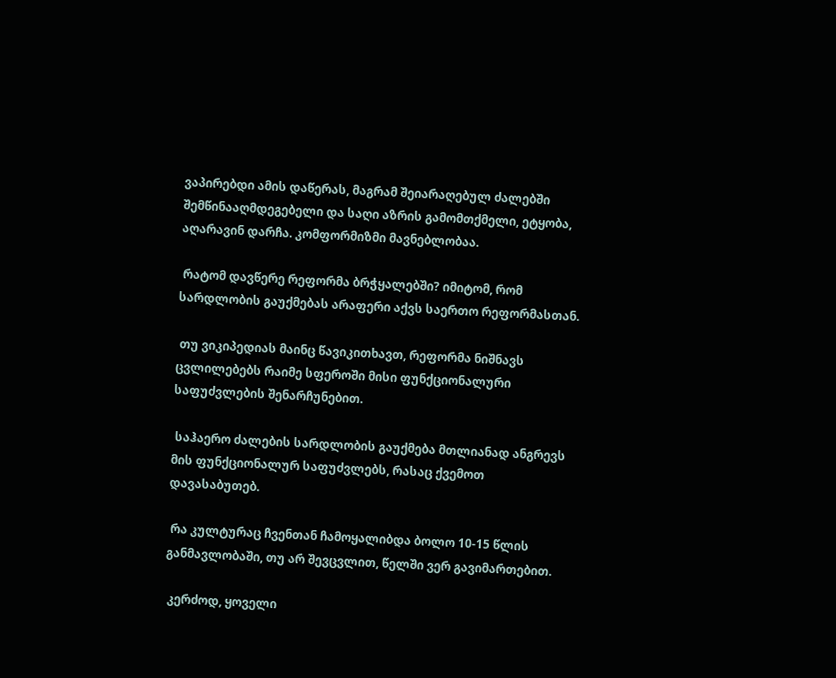ვაპირებდი ამის დაწერას, მაგრამ შეიარაღებულ ძალებში შემწინააღმდეგებელი და საღი აზრის გამომთქმელი, ეტყობა, აღარავინ დარჩა. კომფორმიზმი მავნებლობაა.

 რატომ დავწერე რეფორმა ბრჭყალებში? იმიტომ, რომ სარდლობის გაუქმებას არაფერი აქვს საერთო რეფორმასთან.

 თუ ვიკიპედიას მაინც წავიკითხავთ, რეფორმა ნიშნავს ცვლილებებს რაიმე სფეროში მისი ფუნქციონალური საფუძვლების შენარჩუნებით.

 საჰაერო ძალების სარდლობის გაუქმება მთლიანად ანგრევს მის ფუნქციონალურ საფუძვლებს, რასაც ქვემოთ დავასაბუთებ.

 რა კულტურაც ჩვენთან ჩამოყალიბდა ბოლო 10-15 წლის განმავლობაში, თუ არ შევცვლით, წელში ვერ გავიმართებით.

 კერძოდ, ყოველი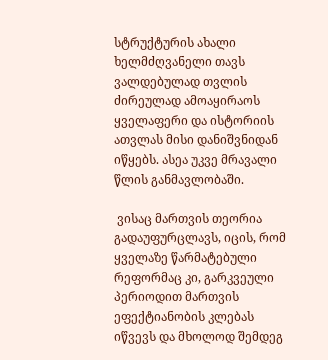სტრუქტურის ახალი ხელმძღვანელი თავს ვალდებულად თვლის ძირეულად ამოაყირაოს ყველაფერი და ისტორიის ათვლას მისი დანიშვნიდან იწყებს. ასეა უკვე მრავალი წლის განმავლობაში.

 ვისაც მართვის თეორია გადაუფურცლავს, იცის, რომ ყველაზე წარმატებული რეფორმაც კი, გარკვეული პერიოდით მართვის ეფექტიანობის კლებას იწვევს და მხოლოდ შემდეგ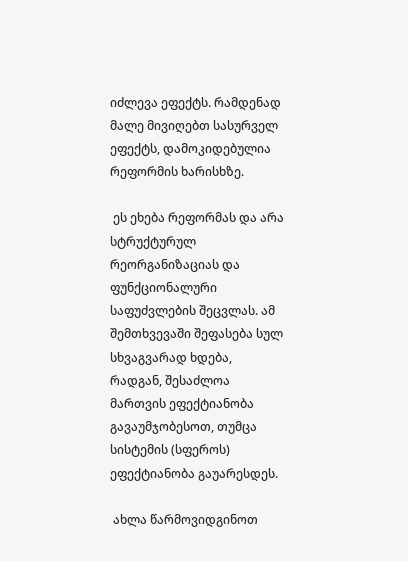იძლევა ეფექტს. რამდენად მალე მივიღებთ სასურველ ეფექტს, დამოკიდებულია რეფორმის ხარისხზე.

 ეს ეხება რეფორმას და არა სტრუქტურულ რეორგანიზაციას და ფუნქციონალური საფუძვლების შეცვლას. ამ შემთხვევაში შეფასება სულ სხვაგვარად ხდება, რადგან, შესაძლოა მართვის ეფექტიანობა გავაუმჯობესოთ, თუმცა სისტემის (სფეროს) ეფექტიანობა გაუარესდეს.

 ახლა წარმოვიდგინოთ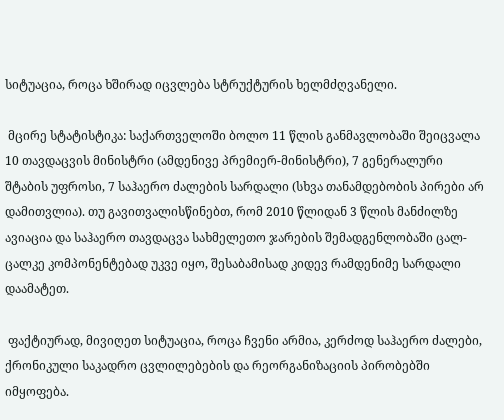სიტუაცია, როცა ხშირად იცვლება სტრუქტურის ხელმძღვანელი.

 მცირე სტატისტიკა: საქართველოში ბოლო 11 წლის განმავლობაში შეიცვალა 10 თავდაცვის მინისტრი (ამდენივე პრემიერ-მინისტრი), 7 გენერალური შტაბის უფროსი, 7 საჰაერო ძალების სარდალი (სხვა თანამდებობის პირები არ დამითვლია). თუ გავითვალისწინებთ, რომ 2010 წლიდან 3 წლის მანძილზე ავიაცია და საჰაერო თავდაცვა სახმელეთო ჯარების შემადგენლობაში ცალ-ცალკე კომპონენტებად უკვე იყო, შესაბამისად კიდევ რამდენიმე სარდალი დაამატეთ.

 ფაქტიურად, მივიღეთ სიტუაცია, როცა ჩვენი არმია, კერძოდ საჰაერო ძალები, ქრონიკული საკადრო ცვლილებების და რეორგანიზაციის პირობებში იმყოფება.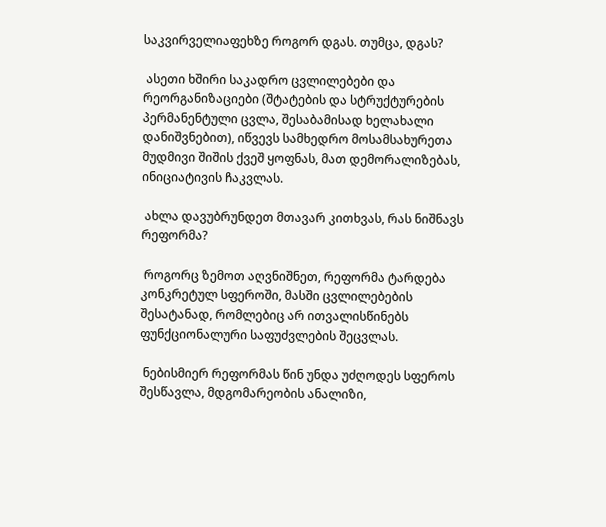საკვირველიაფეხზე როგორ დგას. თუმცა, დგას?

 ასეთი ხშირი საკადრო ცვლილებები და რეორგანიზაციები (შტატების და სტრუქტურების პერმანენტული ცვლა, შესაბამისად ხელახალი დანიშვნებით), იწვევს სამხედრო მოსამსახურეთა მუდმივი შიშის ქვეშ ყოფნას, მათ დემორალიზებას, ინიციატივის ჩაკვლას.

 ახლა დავუბრუნდეთ მთავარ კითხვას, რას ნიშნავს რეფორმა?

 როგორც ზემოთ აღვნიშნეთ, რეფორმა ტარდება კონკრეტულ სფეროში, მასში ცვლილებების შესატანად, რომლებიც არ ითვალისწინებს ფუნქციონალური საფუძვლების შეცვლას.

 ნებისმიერ რეფორმას წინ უნდა უძღოდეს სფეროს შესწავლა, მდგომარეობის ანალიზი,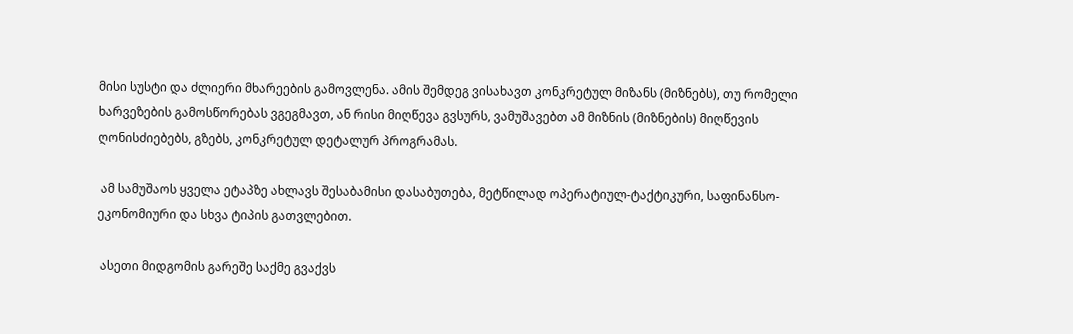მისი სუსტი და ძლიერი მხარეების გამოვლენა. ამის შემდეგ ვისახავთ კონკრეტულ მიზანს (მიზნებს), თუ რომელი ხარვეზების გამოსწორებას ვგეგმავთ, ან რისი მიღწევა გვსურს, ვამუშავებთ ამ მიზნის (მიზნების) მიღწევის ღონისძიებებს, გზებს, კონკრეტულ დეტალურ პროგრამას.

 ამ სამუშაოს ყველა ეტაპზე ახლავს შესაბამისი დასაბუთება, მეტწილად ოპერატიულ-ტაქტიკური, საფინანსო-ეკონომიური და სხვა ტიპის გათვლებით.

 ასეთი მიდგომის გარეშე საქმე გვაქვს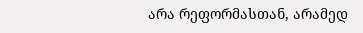არა რეფორმასთან, არამედ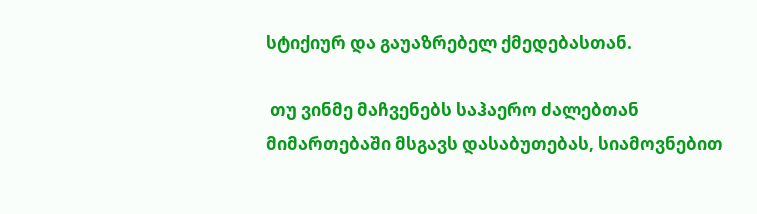სტიქიურ და გაუაზრებელ ქმედებასთან.

 თუ ვინმე მაჩვენებს საჰაერო ძალებთან მიმართებაში მსგავს დასაბუთებას, სიამოვნებით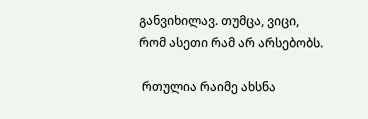განვიხილავ. თუმცა, ვიცი, რომ ასეთი რამ არ არსებობს.

 რთულია რაიმე ახსნა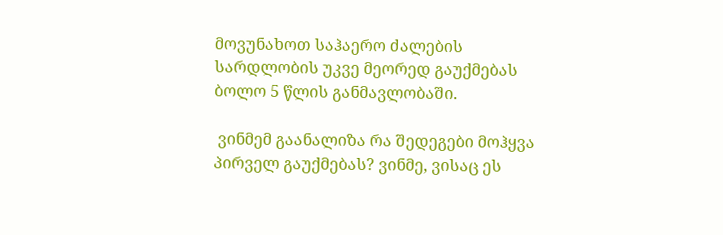მოვუნახოთ საჰაერო ძალების სარდლობის უკვე მეორედ გაუქმებას ბოლო 5 წლის განმავლობაში.

 ვინმემ გაანალიზა რა შედეგები მოჰყვა პირველ გაუქმებას? ვინმე, ვისაც ეს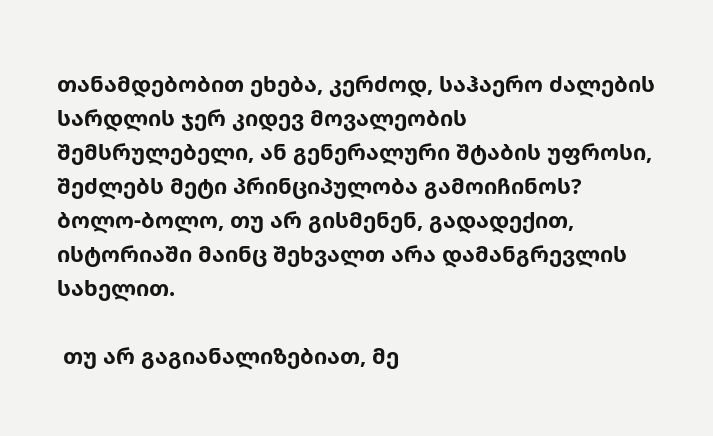თანამდებობით ეხება, კერძოდ, საჰაერო ძალების სარდლის ჯერ კიდევ მოვალეობის შემსრულებელი, ან გენერალური შტაბის უფროსი, შეძლებს მეტი პრინციპულობა გამოიჩინოს? ბოლო-ბოლო, თუ არ გისმენენ, გადადექით, ისტორიაში მაინც შეხვალთ არა დამანგრევლის სახელით.

 თუ არ გაგიანალიზებიათ, მე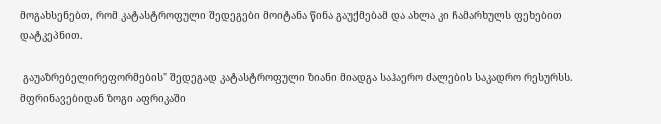მოგახსენებთ, რომ კატასტროფული შედეგები მოიტანა წინა გაუქმებამ და ახლა კი ჩამარხულს ფეხებით დატკეპნით.

 გაუაზრებელირეფორმების" შედეგად კატასტროფული ზიანი მიადგა საჰაერო ძალების საკადრო რესურსს. მფრინავებიდან ზოგი აფრიკაში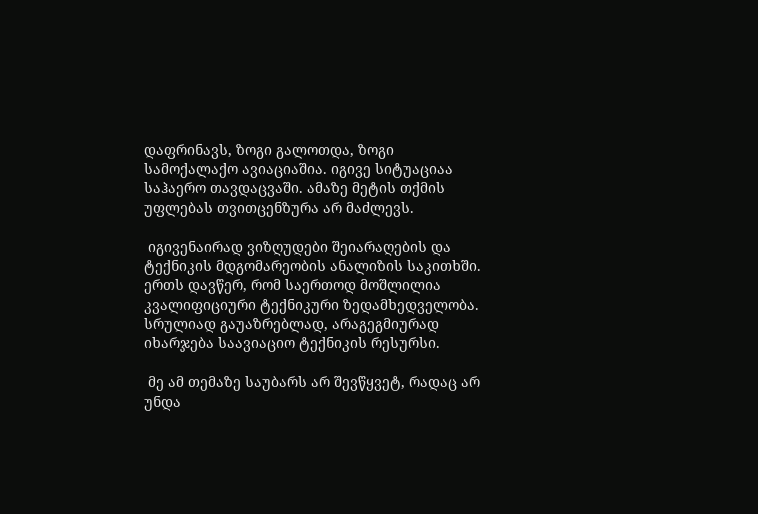დაფრინავს, ზოგი გალოთდა, ზოგი სამოქალაქო ავიაციაშია. იგივე სიტუაციაა საჰაერო თავდაცვაში. ამაზე მეტის თქმის უფლებას თვითცენზურა არ მაძლევს.

 იგივენაირად ვიზღუდები შეიარაღების და ტექნიკის მდგომარეობის ანალიზის საკითხში. ერთს დავწერ, რომ საერთოდ მოშლილია კვალიფიციური ტექნიკური ზედამხედველობა. სრულიად გაუაზრებლად, არაგეგმიურად იხარჯება საავიაციო ტექნიკის რესურსი.

 მე ამ თემაზე საუბარს არ შევწყვეტ, რადაც არ უნდა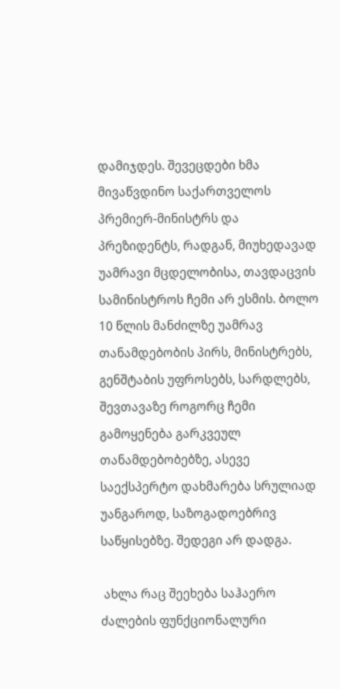დამიჯდეს. შევეცდები ხმა მივაწვდინო საქართველოს პრემიერ-მინისტრს და პრეზიდენტს, რადგან, მიუხედავად უამრავი მცდელობისა, თავდაცვის სამინისტროს ჩემი არ ესმის. ბოლო 10 წლის მანძილზე უამრავ თანამდებობის პირს, მინისტრებს, გენშტაბის უფროსებს, სარდლებს, შევთავაზე როგორც ჩემი გამოყენება გარკვეულ თანამდებობებზე, ასევე საექსპერტო დახმარება სრულიად უანგაროდ, საზოგადოებრივ საწყისებზე. შედეგი არ დადგა.

 ახლა რაც შეეხება საჰაერო ძალების ფუნქციონალური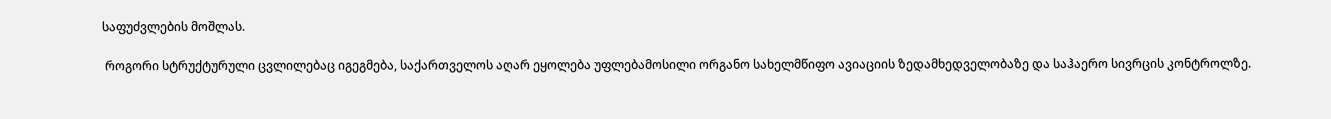საფუძვლების მოშლას.

 როგორი სტრუქტურული ცვლილებაც იგეგმება, საქართველოს აღარ ეყოლება უფლებამოსილი ორგანო სახელმწიფო ავიაციის ზედამხედველობაზე და საჰაერო სივრცის კონტროლზე.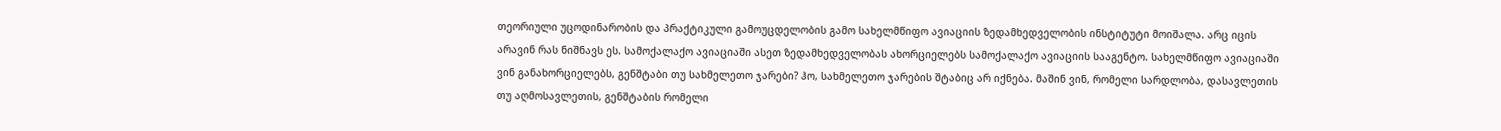თეორიული უცოდინარობის და პრაქტიკული გამოუცდელობის გამო სახელმწიფო ავიაციის ზედამხედველობის ინსტიტუტი მოიშალა. არც იცის არავინ რას ნიშნავს ეს. სამოქალაქო ავიაციაში ასეთ ზედამხედველობას ახორციელებს სამოქალაქო ავიაციის სააგენტო. სახელმწიფო ავიაციაში ვინ განახორციელებს, გენშტაბი თუ სახმელეთო ჯარები? ჰო, სახმელეთო ჯარების შტაბიც არ იქნება. მაშინ ვინ, რომელი სარდლობა, დასავლეთის თუ აღმოსავლეთის, გენშტაბის რომელი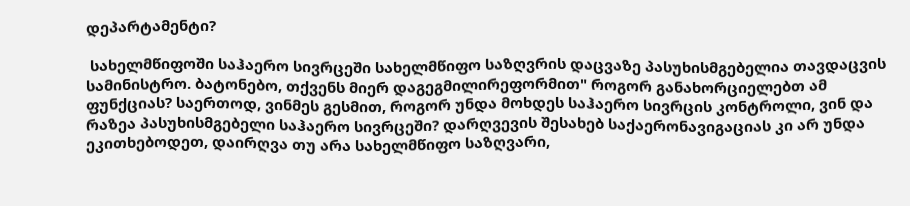დეპარტამენტი?

 სახელმწიფოში საჰაერო სივრცეში სახელმწიფო საზღვრის დაცვაზე პასუხისმგებელია თავდაცვის სამინისტრო. ბატონებო, თქვენს მიერ დაგეგმილირეფორმით" როგორ განახორციელებთ ამ ფუნქციას? საერთოდ, ვინმეს გესმით, როგორ უნდა მოხდეს საჰაერო სივრცის კონტროლი, ვინ და რაზეა პასუხისმგებელი საჰაერო სივრცეში? დარღვევის შესახებ საქაერონავიგაციას კი არ უნდა ეკითხებოდეთ, დაირღვა თუ არა სახელმწიფო საზღვარი,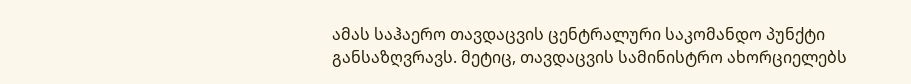ამას საჰაერო თავდაცვის ცენტრალური საკომანდო პუნქტი განსაზღვრავს. მეტიც, თავდაცვის სამინისტრო ახორციელებს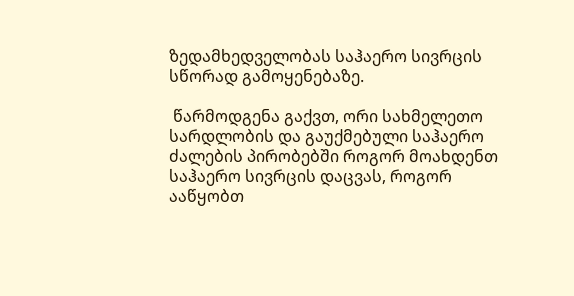ზედამხედველობას საჰაერო სივრცის სწორად გამოყენებაზე.

 წარმოდგენა გაქვთ, ორი სახმელეთო სარდლობის და გაუქმებული საჰაერო ძალების პირობებში როგორ მოახდენთ საჰაერო სივრცის დაცვას, როგორ ააწყობთ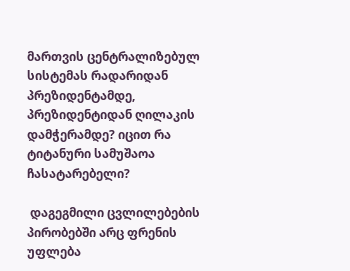მართვის ცენტრალიზებულ სისტემას რადარიდან პრეზიდენტამდე, პრეზიდენტიდან ღილაკის დამჭერამდე? იცით რა ტიტანური სამუშაოა ჩასატარებელი?

 დაგეგმილი ცვლილებების პირობებში არც ფრენის უფლება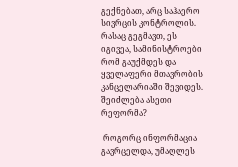გექნებათ, არც საჰაერო სივრცის კონტროლის. რასაც გეგმავთ, ეს იგივეა, სამინისტროები რომ გაუქმდეს და ყველაფერი მთავრობის კანცელარიაში შევიდეს. შეიძლება ასეთი რეფორმა?

 როგორც ინფორმაცია გავრცელდა, უმაღლეს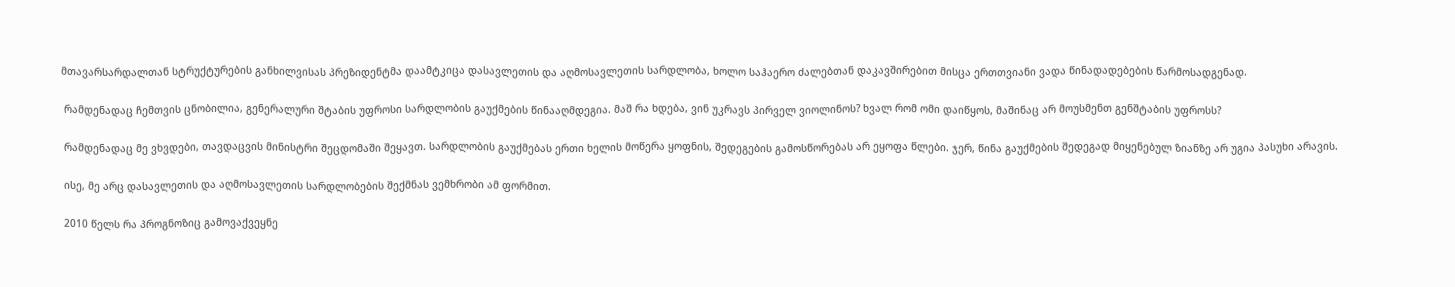მთავარსარდალთან სტრუქტურების განხილვისას პრეზიდენტმა დაამტკიცა დასავლეთის და აღმოსავლეთის სარდლობა, ხოლო საჰაერო ძალებთან დაკავშირებით მისცა ერთთვიანი ვადა წინადადებების წარმოსადგენად.

 რამდენადაც ჩემთვის ცნობილია, გენერალური შტაბის უფროსი სარდლობის გაუქმების წინააღმდეგია. მაშ რა ხდება, ვინ უკრავს პირველ ვიოლინოს? ხვალ რომ ომი დაიწყოს, მაშინაც არ მოუსმენთ გენშტაბის უფროსს?

 რამდენადაც მე ვხვდები, თავდაცვის მინისტრი შეცდომაში შეყავთ. სარდლობის გაუქმებას ერთი ხელის მოწერა ყოფნის, შედეგების გამოსწორებას არ ეყოფა წლები. ჯერ, წინა გაუქმების შედეგად მიყენებულ ზიანზე არ უგია პასუხი არავის.

 ისე, მე არც დასავლეთის და აღმოსავლეთის სარდლობების შექმნას ვემხრობი ამ ფორმით.

 2010 წელს რა პროგნოზიც გამოვაქვეყნე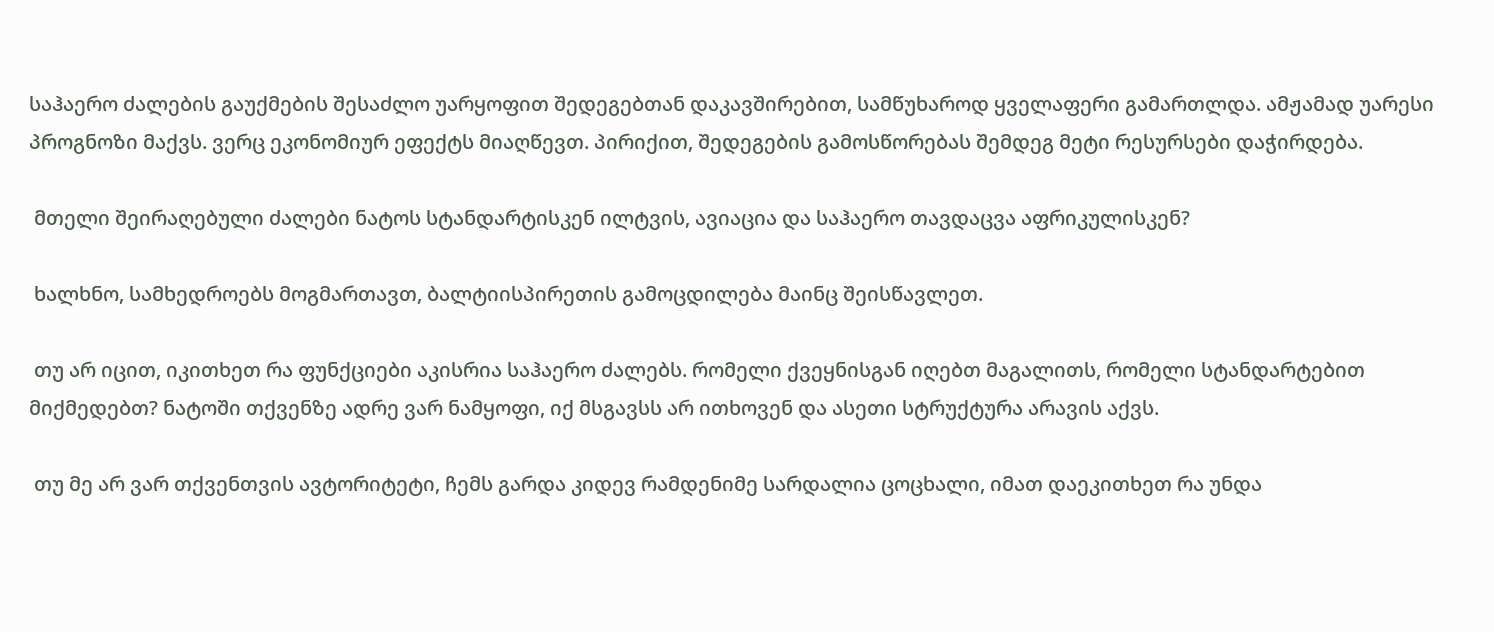საჰაერო ძალების გაუქმების შესაძლო უარყოფით შედეგებთან დაკავშირებით, სამწუხაროდ ყველაფერი გამართლდა. ამჟამად უარესი პროგნოზი მაქვს. ვერც ეკონომიურ ეფექტს მიაღწევთ. პირიქით, შედეგების გამოსწორებას შემდეგ მეტი რესურსები დაჭირდება.

 მთელი შეირაღებული ძალები ნატოს სტანდარტისკენ ილტვის, ავიაცია და საჰაერო თავდაცვა აფრიკულისკენ?

 ხალხნო, სამხედროებს მოგმართავთ, ბალტიისპირეთის გამოცდილება მაინც შეისწავლეთ.

 თუ არ იცით, იკითხეთ რა ფუნქციები აკისრია საჰაერო ძალებს. რომელი ქვეყნისგან იღებთ მაგალითს, რომელი სტანდარტებით მიქმედებთ? ნატოში თქვენზე ადრე ვარ ნამყოფი, იქ მსგავსს არ ითხოვენ და ასეთი სტრუქტურა არავის აქვს.

 თუ მე არ ვარ თქვენთვის ავტორიტეტი, ჩემს გარდა კიდევ რამდენიმე სარდალია ცოცხალი, იმათ დაეკითხეთ რა უნდა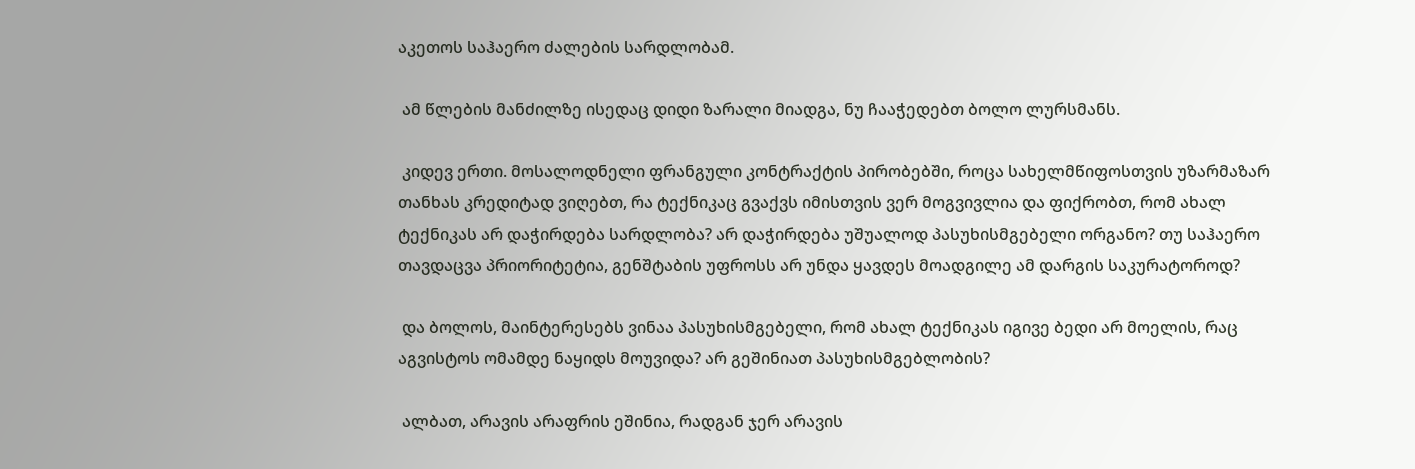აკეთოს საჰაერო ძალების სარდლობამ.

 ამ წლების მანძილზე ისედაც დიდი ზარალი მიადგა, ნუ ჩააჭედებთ ბოლო ლურსმანს.

 კიდევ ერთი. მოსალოდნელი ფრანგული კონტრაქტის პირობებში, როცა სახელმწიფოსთვის უზარმაზარ თანხას კრედიტად ვიღებთ, რა ტექნიკაც გვაქვს იმისთვის ვერ მოგვივლია და ფიქრობთ, რომ ახალ ტექნიკას არ დაჭირდება სარდლობა? არ დაჭირდება უშუალოდ პასუხისმგებელი ორგანო? თუ საჰაერო თავდაცვა პრიორიტეტია, გენშტაბის უფროსს არ უნდა ყავდეს მოადგილე ამ დარგის საკურატოროდ?

 და ბოლოს, მაინტერესებს ვინაა პასუხისმგებელი, რომ ახალ ტექნიკას იგივე ბედი არ მოელის, რაც აგვისტოს ომამდე ნაყიდს მოუვიდა? არ გეშინიათ პასუხისმგებლობის?

 ალბათ, არავის არაფრის ეშინია, რადგან ჯერ არავის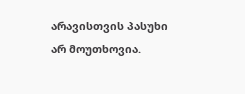არავისთვის პასუხი არ მოუთხოვია.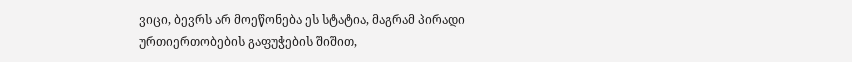ვიცი, ბევრს არ მოეწონება ეს სტატია, მაგრამ პირადი ურთიერთობების გაფუჭების შიშით,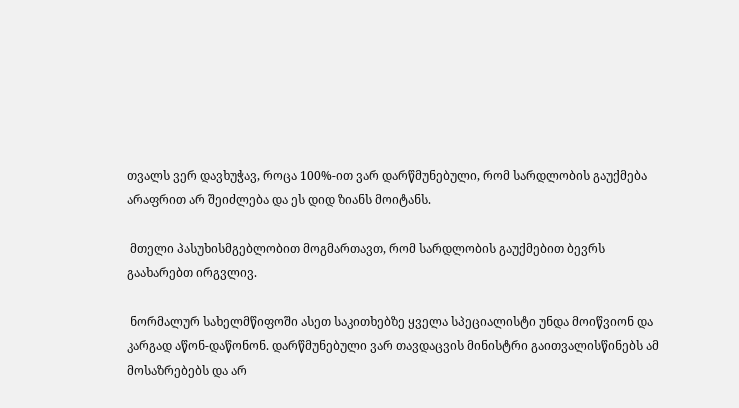თვალს ვერ დავხუჭავ, როცა 100%-ით ვარ დარწმუნებული, რომ სარდლობის გაუქმება არაფრით არ შეიძლება და ეს დიდ ზიანს მოიტანს.

 მთელი პასუხისმგებლობით მოგმართავთ, რომ სარდლობის გაუქმებით ბევრს გაახარებთ ირგვლივ.

 ნორმალურ სახელმწიფოში ასეთ საკითხებზე ყველა სპეციალისტი უნდა მოიწვიონ და კარგად აწონ-დაწონონ. დარწმუნებული ვარ თავდაცვის მინისტრი გაითვალისწინებს ამ მოსაზრებებს და არ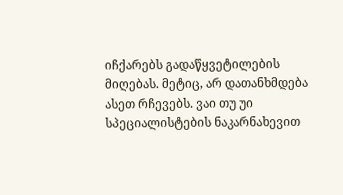იჩქარებს გადაწყვეტილების მიღებას. მეტიც, არ დათანხმდება ასეთ რჩევებს. ვაი თუ უი სპეციალისტების ნაკარნახევით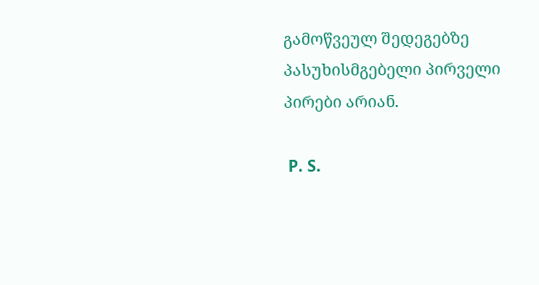გამოწვეულ შედეგებზე პასუხისმგებელი პირველი პირები არიან.

 P. S.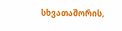სხვათაშორის,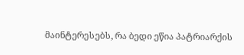მაინტერესებს, რა ბედი ეწია პატრიარქის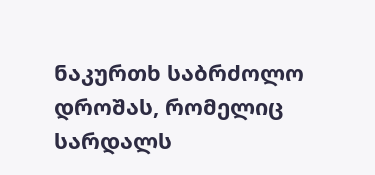ნაკურთხ საბრძოლო დროშას, რომელიც სარდალს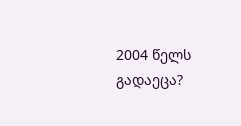2004 წელს გადაეცა?